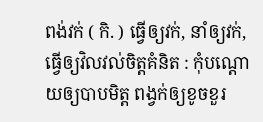ពង់វក់ ( កិ. ) ធ្វើឲ្យវក់, នាំឲ្យវក់, ធ្វើឲ្យវិលវល់ចិត្តគំនិត : កុំបណ្ដោយឲ្យបាបមិត្ត ពង្វក់ឲ្យខូចខួរ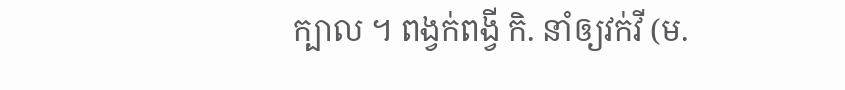ក្បាល ។ ពង្វក់ពង្វី កិ. នាំឲ្យវក់វី (ម.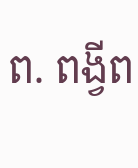ព. ពង្វីព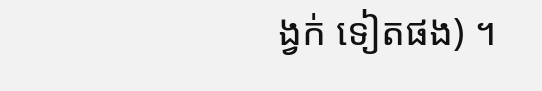ង្វក់ ទៀតផង) ។